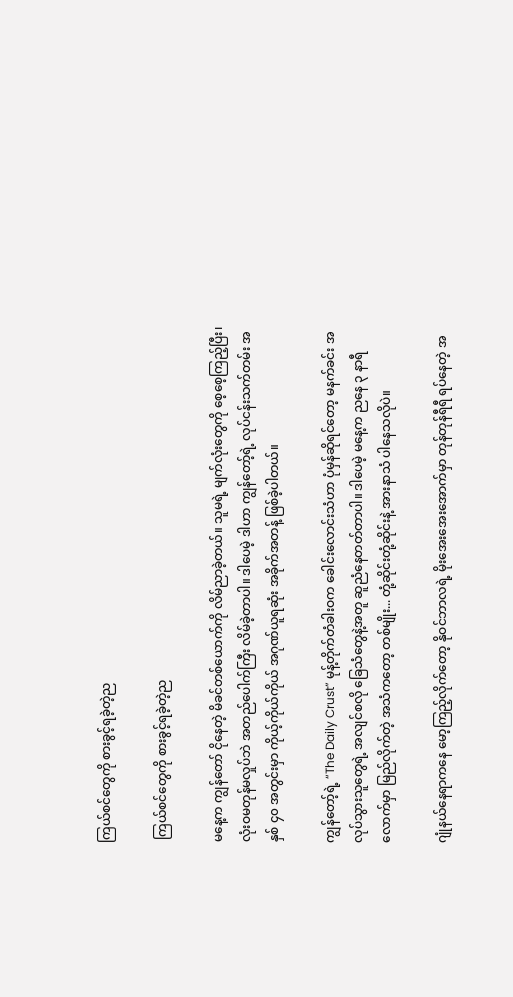ကြယ်စင်တွေကို စားခွင့်ရခဲ့တဲ့ည

 ကြယ်စင်တွေကို စားခွင့်ရခဲ့တဲ့ည

မနေ့က ကျွန်တော် ငိုနေတဲ့ မိခင်တစ်ယောက်ကို လိမ်ညာခဲ့တယ်။ သူမရဲ့ မျက်လုံးတွေကို စေ့စေ့ကြည့်ပြီး၊ လုံးဝမတုန်မလှုပ်ဘဲ အတည်ပေါက်ကြီး လိမ်ခဲ့တာပါ။ ဒါပေမဲ့ ဒါဟာ ကျွန်တော့်ရဲ့ လုပ်ငန်းသက်တမ်း အနှစ် ၄၀ အတွင်းမှာ ကိုယ့်ကိုယ်ကိုယ် အဂုဏ်ယူရဆုံး အခိုက်အတန့် ဖြစ်ခဲ့ပါတယ်။

ကျွန်တော့်ရဲ့ “The Daily Crust” မုန့်တိုက်တံခါးဝက ခေါင်းလောင်းသံဟာ ပုံမှန်ဆိုရင်တော့ မနက်ခင်း အလုပ်သွားသူတွေရဲ့ အလျင်စလို ခြေသံတွေနဲ့အတူ ဆူညံနေတတ်တာပါ။ ဒါပေမဲ့ မနေ့က ညနေ ၃ နာရီလောက်မှာ မြည်လိုက်တဲ့ အသံကတော့ တစ်မျိုး... တုံ့ဆိုင်းတုံ့ဆိုင်းနဲ့ အားနာသံ ပါနေသလိုပဲ။

ဂျုံနယ်နေရာကနေ မော့ကြည့်လိုက်တော့ နိုဝင်ဘာလရဲ့ မိုးအေးအေးအောက်မှာ တုန်တုန်ရီရီ ရပ်နေတဲ့ အ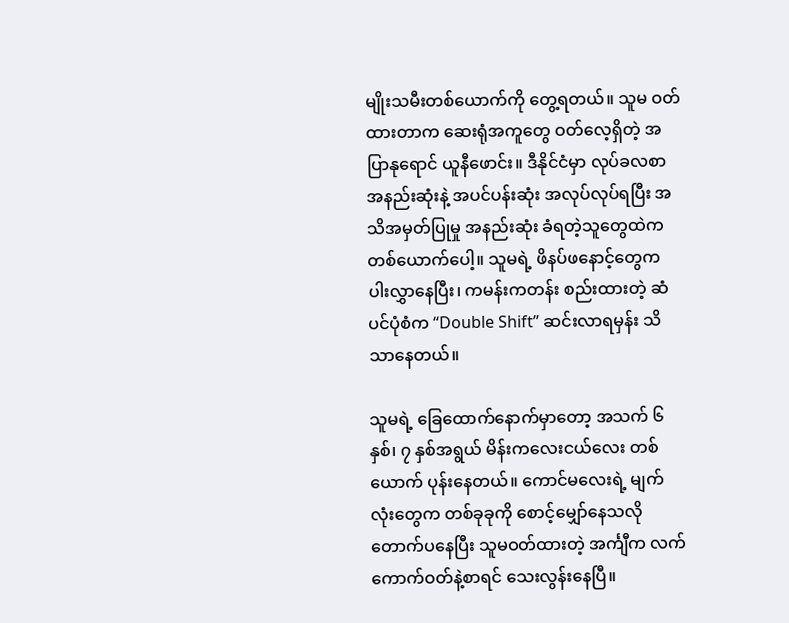မျိုးသမီးတစ်ယောက်ကို တွေ့ရတယ်။ သူမ ဝတ်ထားတာက ဆေးရုံအကူတွေ ဝတ်လေ့ရှိတဲ့ အပြာနုရောင် ယူနီဖောင်း။ ဒီနိုင်ငံမှာ လုပ်ခလစာ အနည်းဆုံးနဲ့ အပင်ပန်းဆုံး အလုပ်လုပ်ရပြီး အသိအမှတ်ပြုမှု အနည်းဆုံး ခံရတဲ့သူတွေထဲက တစ်ယောက်ပေါ့။ သူမရဲ့ ဖိနပ်ဖနောင့်တွေက ပါးလွှာနေပြီး၊ ကမန်းကတန်း စည်းထားတဲ့ ဆံပင်ပုံစံက “Double Shift” ဆင်းလာရမှန်း သိသာနေတယ်။

သူမရဲ့ ခြေထောက်နောက်မှာတော့ အသက် ၆ နှစ်၊ ၇ နှစ်အရွယ် မိန်းကလေးငယ်လေး တစ်ယောက် ပုန်းနေတယ်။ ကောင်မလေးရဲ့ မျက်လုံးတွေက တစ်ခုခုကို စောင့်မျှော်နေသလို တောက်ပနေပြီး သူမဝတ်ထားတဲ့ အင်္ကျီက လက်ကောက်ဝတ်နဲ့စာရင် သေးလွန်းနေပြီ။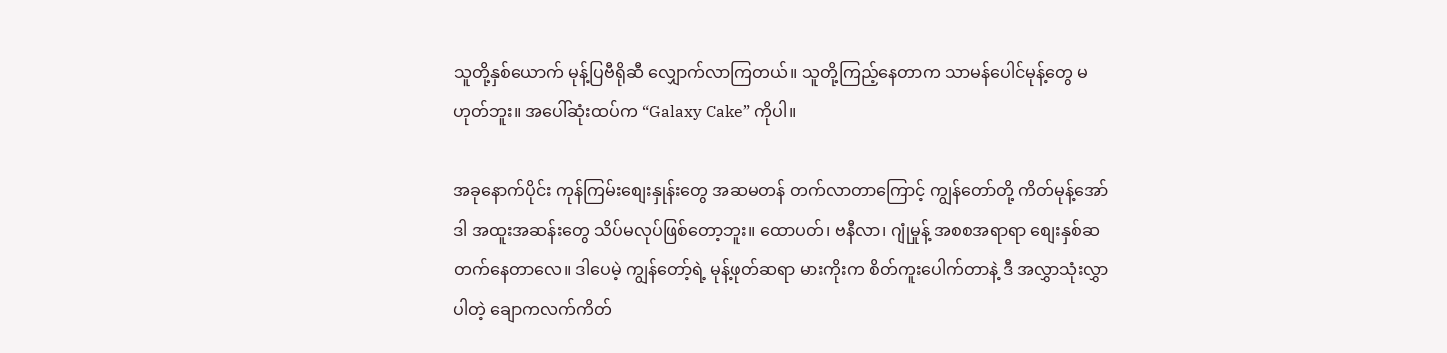သူတို့နှစ်ယောက် မုန့်ပြဗီရိုဆီ လျှောက်လာကြတယ်။ သူတို့ကြည့်နေတာက သာမန်ပေါင်မုန့်တွေ မဟုတ်ဘူး။ အပေါ်ဆုံးထပ်က “Galaxy Cake” ကိုပါ။

အခုနောက်ပိုင်း ကုန်ကြမ်းစျေးနှုန်းတွေ အဆမတန် တက်လာတာကြောင့် ကျွန်တော်တို့ ကိတ်မုန့်အော်ဒါ အထူးအဆန်းတွေ သိပ်မလုပ်ဖြစ်တော့ဘူး။ ထောပတ်၊ ဗနီလာ၊ ဂျုံမှုန့် အစစအရာရာ စျေးနှစ်ဆ တက်နေတာလေ။ ဒါပေမဲ့ ကျွန်တော့်ရဲ့ မုန့်ဖုတ်ဆရာ မားကိုးက စိတ်ကူးပေါက်တာနဲ့ ဒီ အလွှာသုံးလွှာပါတဲ့ ချောကလက်ကိတ်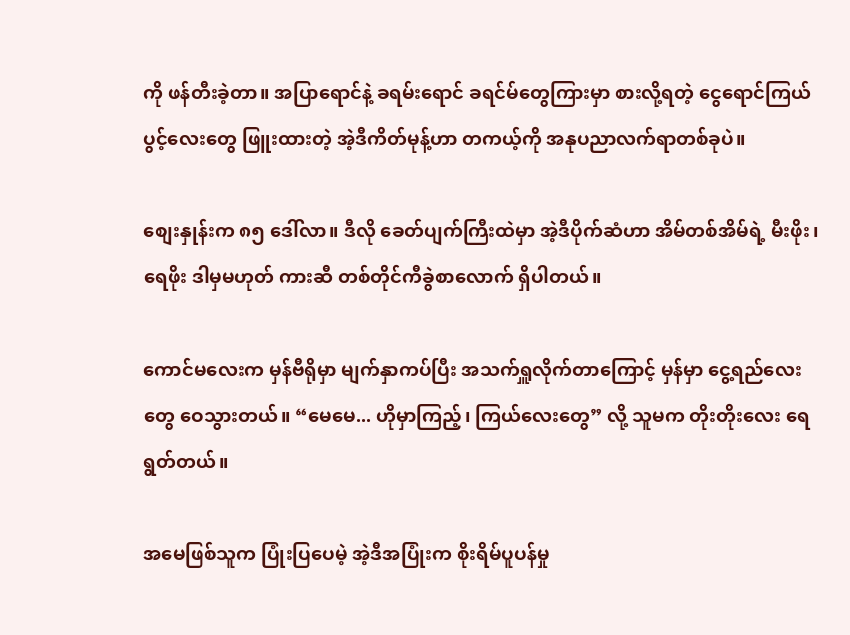ကို ဖန်တီးခဲ့တာ။ အပြာရောင်နဲ့ ခရမ်းရောင် ခရင်မ်တွေကြားမှာ စားလို့ရတဲ့ ငွေရောင်ကြယ်ပွင့်လေးတွေ ဖြူးထားတဲ့ အဲ့ဒီကိတ်မုန့်ဟာ တကယ့်ကို အနုပညာလက်ရာတစ်ခုပဲ။

စျေးနှုန်းက ၈၅ ဒေါ်လာ။ ဒီလို ခေတ်ပျက်ကြီးထဲမှာ အဲ့ဒီပိုက်ဆံဟာ အိမ်တစ်အိမ်ရဲ့ မီးဖိုး၊ ရေဖိုး ဒါမှမဟုတ် ကားဆီ တစ်တိုင်ကီခွဲစာလောက် ရှိပါတယ်။

ကောင်မလေးက မှန်ဗီရိုမှာ မျက်နှာကပ်ပြီး အသက်ရှူလိုက်တာကြောင့် မှန်မှာ ငွေ့ရည်လေးတွေ ဝေသွားတယ်။ “မေမေ... ဟိုမှာကြည့်၊ ကြယ်လေးတွေ” လို့ သူမက တိုးတိုးလေး ရေရွတ်တယ်။

အမေဖြစ်သူက ပြုံးပြပေမဲ့ အဲ့ဒီအပြုံးက စိုးရိမ်ပူပန်မှု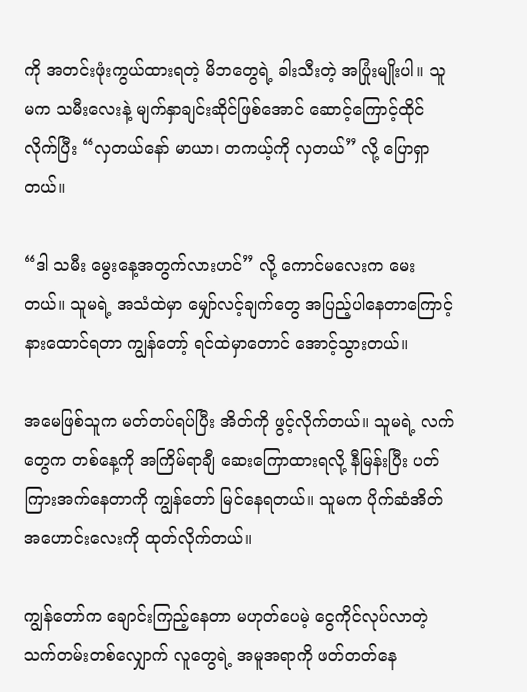ကို အတင်းဖုံးကွယ်ထားရတဲ့ မိဘတွေရဲ့ ခါးသီးတဲ့ အပြုံးမျိုးပါ။ သူမက သမီးလေးနဲ့ မျက်နှာချင်းဆိုင်ဖြစ်အောင် ဆောင့်ကြောင့်ထိုင်လိုက်ပြီး “လှတယ်နော် မာယာ၊ တကယ့်ကို လှတယ်” လို့ ပြောရှာတယ်။

“ဒါ သမီး မွေးနေ့အတွက်လားဟင်” လို့ ကောင်မလေးက မေးတယ်။ သူမရဲ့ အသံထဲမှာ မျှော်လင့်ချက်တွေ အပြည့်ပါနေတာကြောင့် နားထောင်ရတာ ကျွန်တော့် ရင်ထဲမှာတောင် အောင့်သွားတယ်။

အမေဖြစ်သူက မတ်တပ်ရပ်ပြီး အိတ်ကို ဖွင့်လိုက်တယ်။ သူမရဲ့ လက်တွေက တစ်နေ့ကို အကြိမ်ရာချီ ဆေးကြောထားရလို့ နီမြန်းပြီး ပတ်ကြားအက်နေတာကို ကျွန်တော် မြင်နေရတယ်။ သူမက ပိုက်ဆံအိတ်အဟောင်းလေးကို ထုတ်လိုက်တယ်။

ကျွန်တော်က ချောင်းကြည့်နေတာ မဟုတ်ပေမဲ့ ငွေကိုင်လုပ်လာတဲ့ သက်တမ်းတစ်လျှောက် လူတွေရဲ့ အမူအရာကို ဖတ်တတ်နေ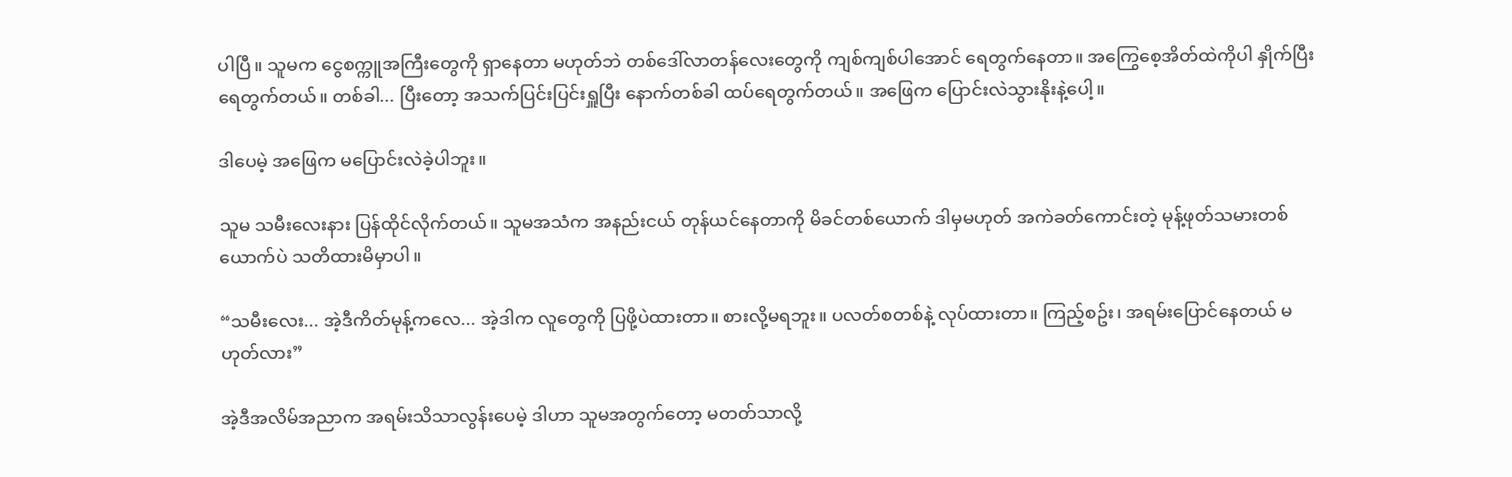ပါပြီ။ သူမက ငွေစက္ကူအကြီးတွေကို ရှာနေတာ မဟုတ်ဘဲ တစ်ဒေါ်လာတန်လေးတွေကို ကျစ်ကျစ်ပါအောင် ရေတွက်နေတာ။ အကြွေစေ့အိတ်ထဲကိုပါ နှိုက်ပြီး ရေတွက်တယ်။ တစ်ခါ... ပြီးတော့ အသက်ပြင်းပြင်းရှူပြီး နောက်တစ်ခါ ထပ်ရေတွက်တယ်။ အဖြေက ပြောင်းလဲသွားနိုးနဲ့ပေါ့။

ဒါပေမဲ့ အဖြေက မပြောင်းလဲခဲ့ပါဘူး။

သူမ သမီးလေးနား ပြန်ထိုင်လိုက်တယ်။ သူမအသံက အနည်းငယ် တုန်ယင်နေတာကို မိခင်တစ်ယောက် ဒါမှမဟုတ် အကဲခတ်ကောင်းတဲ့ မုန့်ဖုတ်သမားတစ်ယောက်ပဲ သတိထားမိမှာပါ။

“သမီးလေး... အဲ့ဒီကိတ်မုန့်ကလေ... အဲ့ဒါက လူတွေကို ပြဖို့ပဲထားတာ။ စားလို့မရဘူး။ ပလတ်စတစ်နဲ့ လုပ်ထားတာ။ ကြည့်စဥ်း၊ အရမ်းပြောင်နေတယ် မဟုတ်လား”

အဲ့ဒီအလိမ်အညာက အရမ်းသိသာလွန်းပေမဲ့ ဒါဟာ သူမအတွက်တော့ မတတ်သာလို့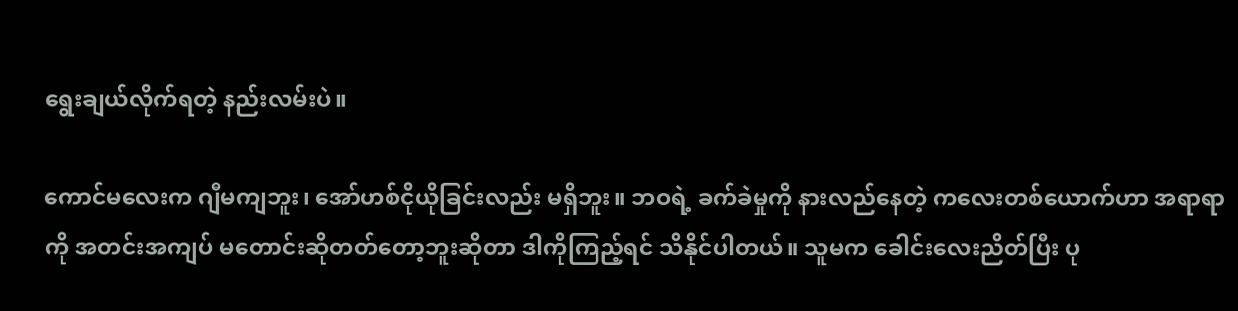ရွေးချယ်လိုက်ရတဲ့ နည်းလမ်းပဲ။

ကောင်မလေးက ဂျီမကျဘူး၊ အော်ဟစ်ငိုယိုခြင်းလည်း မရှိဘူး။ ဘဝရဲ့ ခက်ခဲမှုကို နားလည်နေတဲ့ ကလေးတစ်ယောက်ဟာ အရာရာကို အတင်းအကျပ် မတောင်းဆိုတတ်တော့ဘူးဆိုတာ ဒါကိုကြည့်ရင် သိနိုင်ပါတယ်။ သူမက ခေါင်းလေးညိတ်ပြီး ပု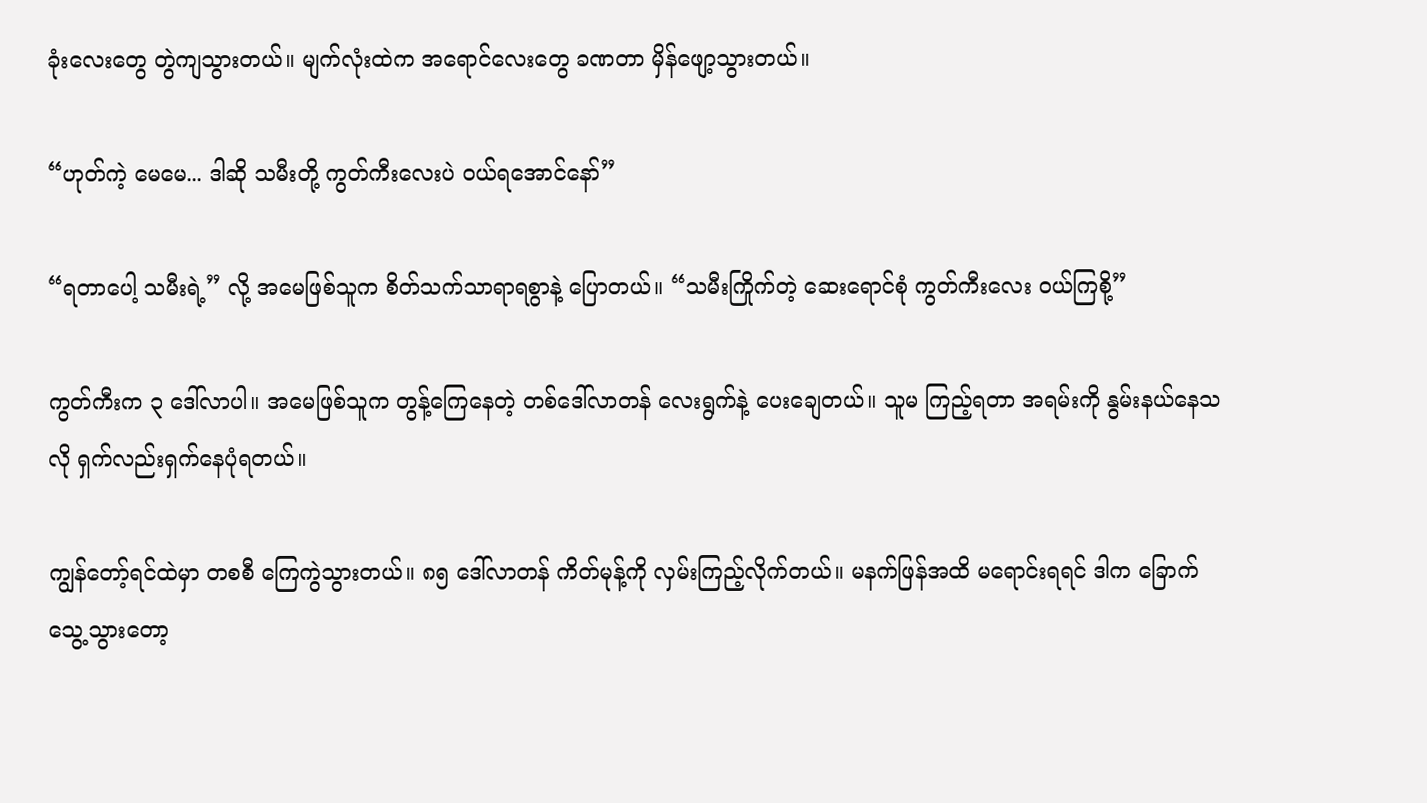ခုံးလေးတွေ တွဲကျသွားတယ်။ မျက်လုံးထဲက အရောင်လေးတွေ ခဏတာ မှိန်ဖျော့သွားတယ်။

“ဟုတ်ကဲ့ မေမေ... ဒါဆို သမီးတို့ ကွတ်ကီးလေးပဲ ဝယ်ရအောင်နော်”

“ရတာပေါ့ သမီးရဲ့” လို့ အမေဖြစ်သူက စိတ်သက်သာရာရစွာနဲ့ ပြောတယ်။ “သမီးကြိုက်တဲ့ ဆေးရောင်စုံ ကွတ်ကီးလေး ဝယ်ကြစို့”

ကွတ်ကီးက ၃ ဒေါ်လာပါ။ အမေဖြစ်သူက တွန့်ကြေနေတဲ့ တစ်ဒေါ်လာတန် လေးရွက်နဲ့ ပေးချေတယ်။ သူမ ကြည့်ရတာ အရမ်းကို နွမ်းနယ်နေသလို ရှက်လည်းရှက်နေပုံရတယ်။

ကျွန်တော့်ရင်ထဲမှာ တစစီ ကြေကွဲသွားတယ်။ ၈၅ ဒေါ်လာတန် ကိတ်မုန့်ကို လှမ်းကြည့်လိုက်တယ်။ မနက်ဖြန်အထိ မရောင်းရရင် ဒါက ခြောက်သွေ့သွားတော့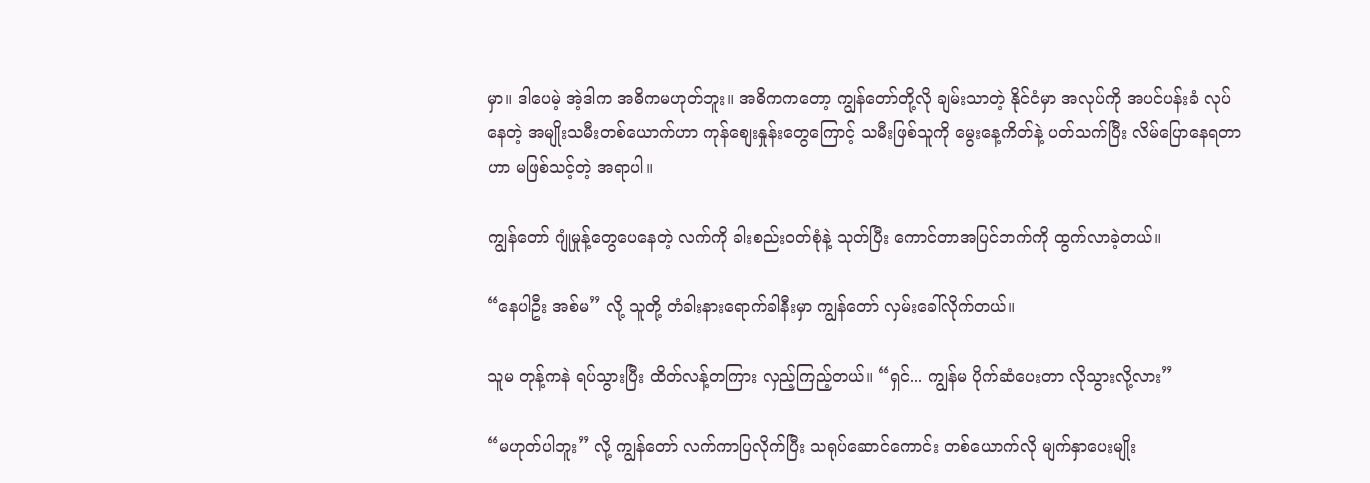မှာ။ ဒါပေမဲ့ အဲ့ဒါက အဓိကမဟုတ်ဘူး။ အဓိကကတော့ ကျွန်တော်တို့လို ချမ်းသာတဲ့ နိုင်ငံမှာ အလုပ်ကို အပင်ပန်းခံ လုပ်နေတဲ့ အမျိုးသမီးတစ်ယောက်ဟာ ကုန်စျေးနှုန်းတွေကြောင့် သမီးဖြစ်သူကို မွေးနေ့ကိတ်နဲ့ ပတ်သက်ပြီး လိမ်ပြောနေရတာဟာ မဖြစ်သင့်တဲ့ အရာပါ။

ကျွန်တော် ဂျုံမှုန့်တွေပေနေတဲ့ လက်ကို ခါးစည်းဝတ်စုံနဲ့ သုတ်ပြီး ကောင်တာအပြင်ဘက်ကို ထွက်လာခဲ့တယ်။

“နေပါဦး အစ်မ” လို့ သူတို့ တံခါးနားရောက်ခါနီးမှာ ကျွန်တော် လှမ်းခေါ်လိုက်တယ်။

သူမ တုန့်ကနဲ ရပ်သွားပြီး ထိတ်လန့်တကြား လှည့်ကြည့်တယ်။ “ရှင်... ကျွန်မ ပိုက်ဆံပေးတာ လိုသွားလို့လား”

“မဟုတ်ပါဘူး” လို့ ကျွန်တော် လက်ကာပြလိုက်ပြီး သရုပ်ဆောင်ကောင်း တစ်ယောက်လို မျက်နှာပေးမျိုး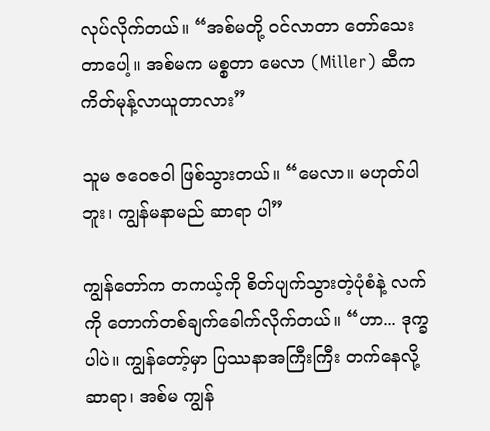လုပ်လိုက်တယ်။ “အစ်မတို့ ဝင်လာတာ တော်သေးတာပေါ့။ အစ်မက မစ္စတာ မေလာ (Miller) ဆီက ကိတ်မုန့်လာယူတာလား”

သူမ ဇဝေဇဝါ ဖြစ်သွားတယ်။ “မေလာ။ မဟုတ်ပါဘူး၊ ကျွန်မနာမည် ဆာရာ ပါ”

ကျွန်တော်က တကယ့်ကို စိတ်ပျက်သွားတဲ့ပုံစံနဲ့ လက်ကို တောက်တစ်ချက်ခေါက်လိုက်တယ်။ “ဟာ... ဒုက္ခပါပဲ။ ကျွန်တော့်မှာ ပြဿနာအကြီးကြီး တက်နေလို့ ဆာရာ၊ အစ်မ ကျွန်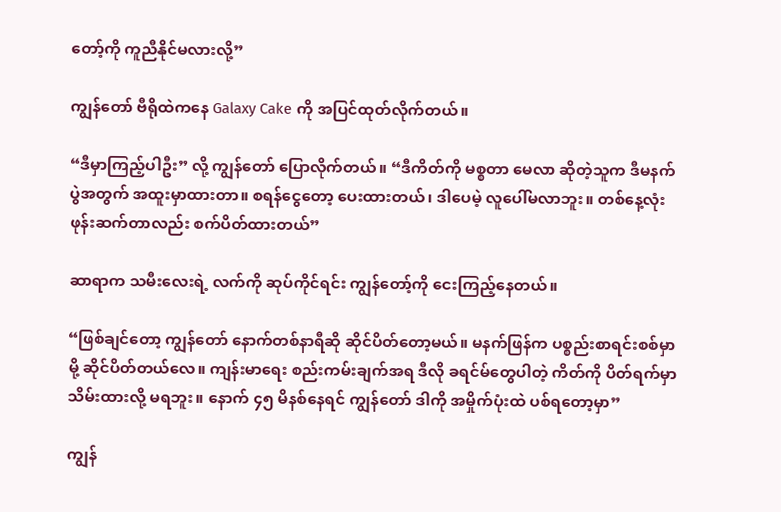တော့်ကို ကူညီနိုင်မလားလို့”

ကျွန်တော် ဗီရိုထဲကနေ Galaxy Cake ကို အပြင်ထုတ်လိုက်တယ်။

“ဒီမှာကြည့်ပါဦး” လို့ ကျွန်တော် ပြောလိုက်တယ်။ “ဒီကိတ်ကို မစ္စတာ မေလာ ဆိုတဲ့သူက ဒီမနက်ပွဲအတွက် အထူးမှာထားတာ။ စရန်ငွေတော့ ပေးထားတယ်၊ ဒါပေမဲ့ လူပေါ်မလာဘူး။ တစ်နေ့လုံး ဖုန်းဆက်တာလည်း စက်ပိတ်ထားတယ်”

ဆာရာက သမီးလေးရဲ့ လက်ကို ဆုပ်ကိုင်ရင်း ကျွန်တော့်ကို ငေးကြည့်နေတယ်။

“ဖြစ်ချင်တော့ ကျွန်တော် နောက်တစ်နာရီဆို ဆိုင်ပိတ်တော့မယ်။ မနက်ဖြန်က ပစ္စည်းစာရင်းစစ်မှာမို့ ဆိုင်ပိတ်တယ်လေ။ ကျန်းမာရေး စည်းကမ်းချက်အရ ဒီလို ခရင်မ်တွေပါတဲ့ ကိတ်ကို ပိတ်ရက်မှာ သိမ်းထားလို့ မရဘူး။ နောက် ၄၅ မိနစ်နေရင် ကျွန်တော် ဒါကို အမှိုက်ပုံးထဲ ပစ်ရတော့မှာ”

ကျွန်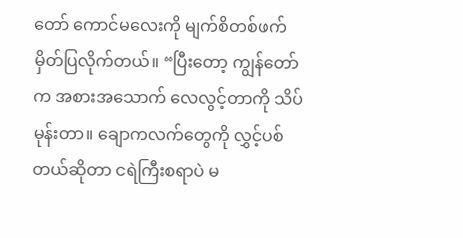တော် ကောင်မလေးကို မျက်စိတစ်ဖက် မှိတ်ပြလိုက်တယ်။ “ပြီးတော့ ကျွန်တော်က အစားအသောက် လေလွင့်တာကို သိပ်မုန်းတာ။ ချောကလက်တွေကို လွှင့်ပစ်တယ်ဆိုတာ ငရဲကြီးစရာပဲ မ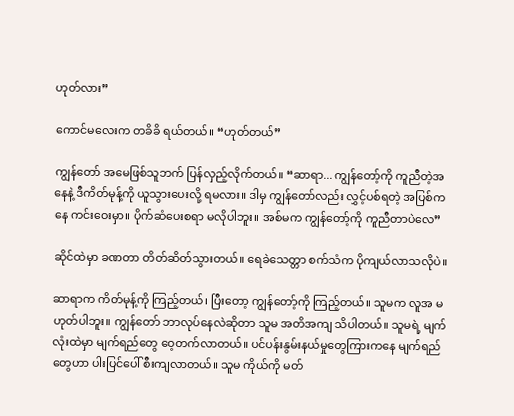ဟုတ်လား”

ကောင်မလေးက တခိခိ ရယ်တယ်။ “ဟုတ်တယ်”

ကျွန်တော် အမေဖြစ်သူဘက် ပြန်လှည့်လိုက်တယ်။ “ဆာရာ... ကျွန်တော့်ကို ကူညီတဲ့အနေနဲ့ ဒီကိတ်မုန့်ကို ယူသွားပေးလို့ ရမလား။ ဒါမှ ကျွန်တော်လည်း လွှင့်ပစ်ရတဲ့ အပြစ်ကနေ ကင်းဝေးမှာ။ ပိုက်ဆံပေးစရာ မလိုပါဘူး။ အစ်မက ကျွန်တော့်ကို ကူညီတာပဲလေ”

ဆိုင်ထဲမှာ ခဏတာ တိတ်ဆိတ်သွားတယ်။ ရေခဲသေတ္တာ စက်သံက ပိုကျယ်လာသလိုပဲ။

ဆာရာက ကိတ်မုန့်ကို ကြည့်တယ်၊ ပြီးတော့ ကျွန်တော့်ကို ကြည့်တယ်။ သူမက လူအ မဟုတ်ပါဘူး။ ကျွန်တော် ဘာလုပ်နေလဲဆိုတာ သူမ အတိအကျ သိပါတယ်။ သူမရဲ့ မျက်လုံးထဲမှာ မျက်ရည်တွေ ဝေ့တက်လာတယ်။ ပင်ပန်းနွမ်းနယ်မှုတွေကြားကနေ မျက်ရည်တွေဟာ ပါးပြင်ပေါ် စီးကျလာတယ်။ သူမ ကိုယ်ကို မတ်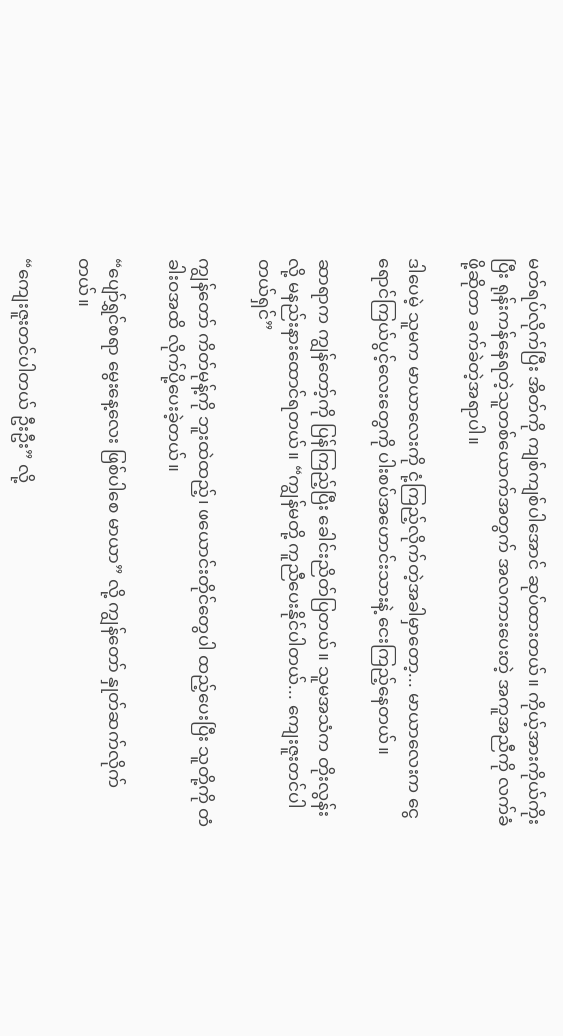မတ်ရပ်လိုက်ပြီး အိတ်ကို ကျစ်ကျစ်ပါအောင် ဆုပ်ထားတယ်။ ကိုယ့်အားကိုယ်ကိုးပြီး ရုန်းကန်နေရတဲ့သူတစ်ယောက်အတွက် အလကားပေးတဲ့ အကူအညီကို လက်ခံဖို့ဆိုတာ ခက်ခဲတဲ့အရာပါ။

ဒါပေမဲ့ သူမက မာယာလေးကို ငုံ့ကြည့်လိုက်တဲ့အခါမှာတော့... မာယာလေးက ငွေရောင်ကြယ်ပွင့်လေးတွေကို ပါးစပ်အဟောင်းသားနဲ့ ငေးကြည့်နေတယ်။

ဆာရာက ကျွန်တော့်ကို ပြန်ကြည့်ပြီး ခေါင်းညိတ်ပြတယ်။ သူမအသံက တိုးလွန်းလို့ မနည်းနားထောင်ရတယ်။ “ကျွန်မတို့ ကူညီပေးနိုင်ပါတယ်... ကျေးဇူးတင်ပါတယ်ရှင်”

ကျွန်တော် ကိတ်မုန့်ကို ဘူးထဲထည့်၊ ဖယောင်းတိုင်တွေပါ ထည့်ပေးပြီး သူတို့ကို တံခါးဝအထိ လိုက်ပို့ပေးခဲ့တယ်။

“ပျော်ရွှင်စရာ မွေးနေ့လေး ဖြစ်ပါစေ မာယာ” လို့ ကျွန်တော် နှုတ်ဆက်လိုက်တယ်။

“ကျေးဇူးတင်ပါတယ် ဦးဦး” လို့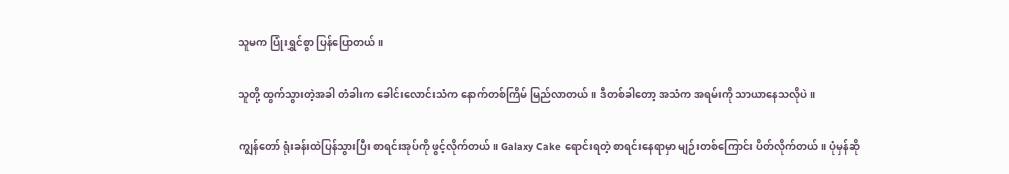သူမက ပြုံးရွှင်စွာ ပြန်ပြောတယ်။

သူတို့ ထွက်သွားတဲ့အခါ တံခါးက ခေါင်းလောင်းသံက နောက်တစ်ကြိမ် မြည်လာတယ်။ ဒီတစ်ခါတော့ အသံက အရမ်းကို သာယာနေသလိုပဲ။

ကျွန်တော် ရုံးခန်းထဲပြန်သွားပြီး စာရင်းအုပ်ကို ဖွင့်လိုက်တယ်။ Galaxy Cake ရောင်းရတဲ့ စာရင်းနေရာမှာ မျဉ်းတစ်ကြောင်း ပိတ်လိုက်တယ်။ ပုံမှန်ဆို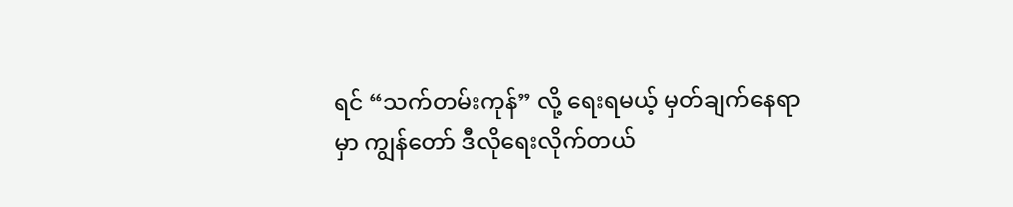ရင် “သက်တမ်းကုန်” လို့ ရေးရမယ့် မှတ်ချက်နေရာမှာ ကျွန်တော် ဒီလိုရေးလိုက်တယ်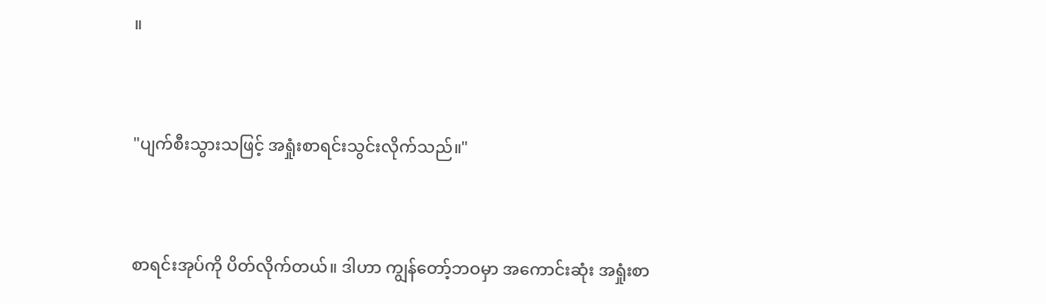။


"ပျက်စီးသွားသဖြင့် အရှုံးစာရင်းသွင်းလိုက်သည်။"


စာရင်းအုပ်ကို ပိတ်လိုက်တယ်။ ဒါဟာ ကျွန်တော့်ဘဝမှာ အကောင်းဆုံး အရှုံးစာ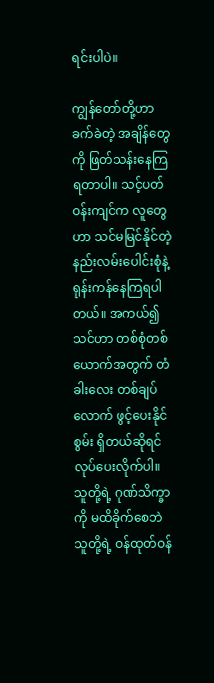ရင်းပါပဲ။

ကျွန်တော်တို့ဟာ ခက်ခဲတဲ့ အချိန်တွေကို ဖြတ်သန်းနေကြရတာပါ။ သင့်ပတ်ဝန်းကျင်က လူတွေဟာ သင်မမြင်နိုင်တဲ့ နည်းလမ်းပေါင်းစုံနဲ့ ရုန်းကန်နေကြရပါတယ်။ အကယ်၍ သင်ဟာ တစ်စုံတစ်ယောက်အတွက် တံခါးလေး တစ်ချပ်လောက် ဖွင့်ပေးနိုင်စွမ်း ရှိတယ်ဆိုရင် လုပ်ပေးလိုက်ပါ။ သူတို့ရဲ့ ဂုဏ်သိက္ခာကို မထိခိုက်စေဘဲ သူတို့ရဲ့ ဝန်ထုတ်ဝန်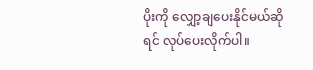ပိုးကို လျှော့ချပေးနိုင်မယ်ဆိုရင် လုပ်ပေးလိုက်ပါ။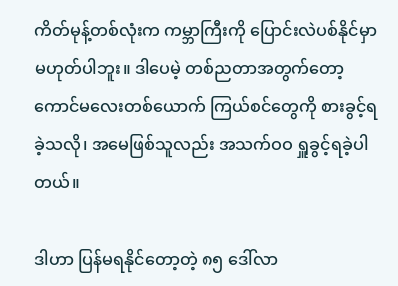ကိတ်မုန့်တစ်လုံးက ကမ္ဘာကြီးကို ပြောင်းလဲပစ်နိုင်မှာ မဟုတ်ပါဘူး။ ဒါပေမဲ့ တစ်ညတာအတွက်တော့ ကောင်မလေးတစ်ယောက် ကြယ်စင်တွေကို စားခွင့်ရခဲ့သလို၊ အမေဖြစ်သူလည်း အသက်ဝဝ ရှူခွင့်ရခဲ့ပါတယ်။

ဒါဟာ ပြန်မရနိုင်တော့တဲ့ ၈၅ ဒေါ်လာ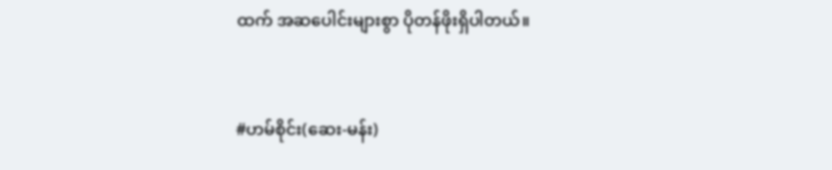ထက် အဆပေါင်းများစွာ ပိုတန်ဖိုးရှိပါတယ်။


#ဟမ်စိုင်း(ဆေး-မန်း)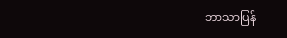ဘာသာပြန်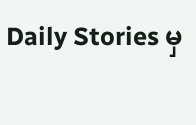Daily Stories မှ